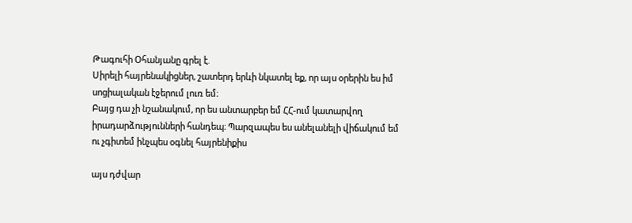Թագուհի Օհանյանը գրել է.
Սիրելի հայրենակիցներ, շատերդ երևի նկատել եք, որ այս օրերին ես իմ սոցիալական էջերում լուռ եմ։
Բայց դա չի նշանակում, որ ես անտարբեր եմ ՀՀ-ում կատարվող իրադարձությունների հանդեպ։ Պարզապես ես անելանելի վիճակում եմ ու չգիտեմ ինչպես օգնել հայրենիքիս

այս դժվար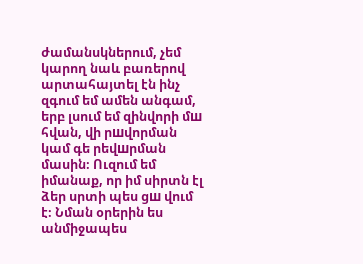ժամանսկներում, չեմ կարող նաև բառերով արտահայտել էն ինչ զգում եմ ամեն անգամ, երբ լսում եմ զինվորի մш հվան, վի րшվորման կամ գե րեվшրման մասին։ Ուզում եմ իմանաք, որ իմ սիրտն էլ ձեր սրտի պես ցш վում է։ Նման օրերին ես անմիջապես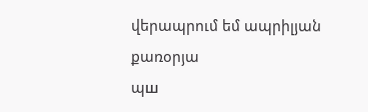վերապրում եմ ապրիլյան քառօրյա
պш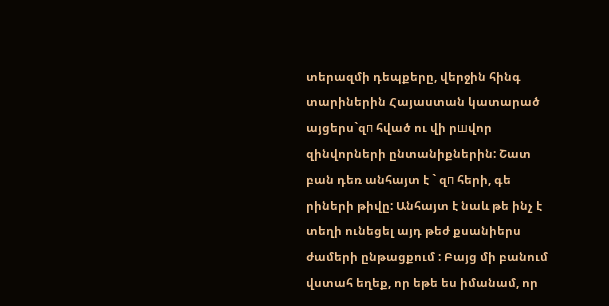տերազմի դեպքերը, վերջին հինգ տարիներին Հայաստան կատարած այցերս`զп հված ու վի րшվոր զինվորների ընտանիքներին: Շատ բան դեռ անհայտ է ` զп հերի, գե րիների թիվը: Անհայտ է նաև թե ինչ է տեղի ունեցել այդ թեժ քսանիերս ժամերի ընթացքում : Բայց մի բանում վստահ եղեք, որ եթե ես իմանամ, որ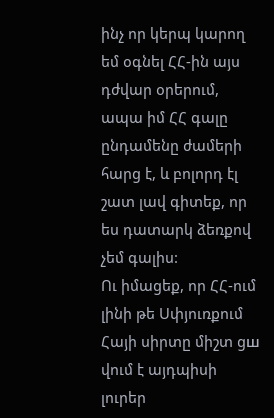ինչ որ կերպ կարող եմ օգնել ՀՀ-ին այս դժվար օրերում, ապա իմ ՀՀ գալը ընդամենը ժամերի հարց է, և բոլորդ էլ շատ լավ գիտեք, որ ես դատարկ ձեռքով չեմ գալիս:
Ու իմացեք, որ ՀՀ-ում լինի թե Սփյուռքում Հայի սիրտը միշտ ցш վում է այդպիսի լուրեր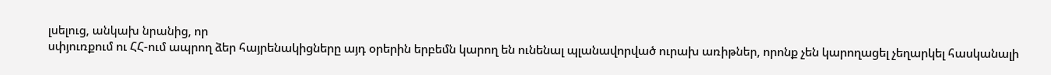լսելուց, անկախ նրանից, որ
սփյուռքում ու ՀՀ-ում ապրող ձեր հայրենակիցները այդ օրերին երբեմն կարող են ունենալ պլանավորված ուրախ առիթներ, որոնք չեն կարողացել չեղարկել հասկանալի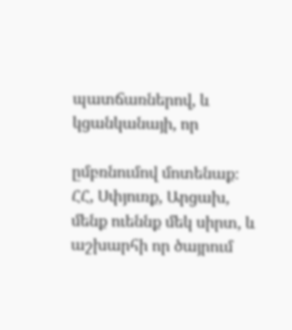պատճառներով, և կցանկանայի, որ

ըմբռնումով մոտենաք։ ՀՀ, Սփյուռք, Արցախ, մենք ուեննք մեկ սիրտ, և աշխարհի որ ծայրում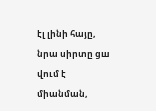էլ լինի հայը, նրա սիրտը ցш վում է միանման,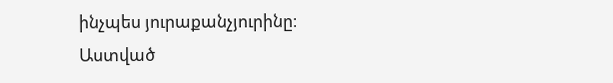ինչպես յուրաքանչյուրինը։
Աստված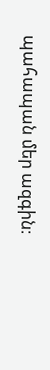պահապան մեր ազգին։